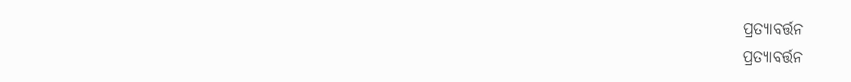ପ୍ରତ୍ୟାବର୍ତ୍ତନ
ପ୍ରତ୍ୟାବର୍ତ୍ତନ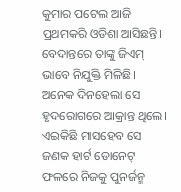କୁମାର ପଟେଲ ଆଜି ପ୍ରଥମକରି ଓଡିଶା ଆସିଛନ୍ତି।
ବେଦାନ୍ତରେ ତାଙ୍କୁ ଜିଏମ୍ ଭାବେ ନିଯୁକ୍ତି ମିଳିଛି।
ଅନେକ ଦିନହେଲା ସେ ହୃଦରୋଗରେ ଆକ୍ରାନ୍ତ ଥିଲେ।
ଏଇକିଛି ମାସହେବ ସେ ଜଣକ ହାର୍ଟ ଡୋନେଟ୍ ଫଳରେ ନିଜକୁ ପୁନର୍ଜନ୍ମ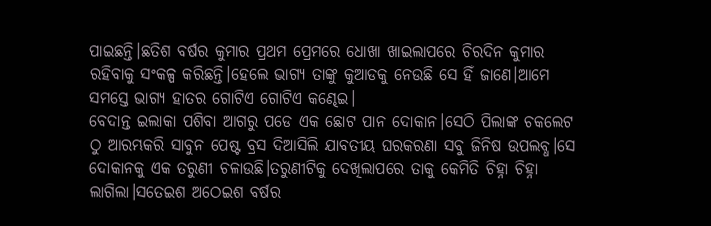ପାଇଛନ୍ତି।ଛତିଶ ବର୍ଷର କୁମାର ପ୍ରଥମ ପ୍ରେମରେ ଧୋଖା ଖାଇଲାପରେ ଚିରଦିନ କୁମାର ରହିବାକୁ ସଂକଳ୍ପ କରିଛନ୍ତି।ହେଲେ ଭାଗ୍ୟ ତାଙ୍କୁ କୁଆଡକୁ ନେଉଛି ସେ ହିଁ ଜାଣେ।ଆମେ ସମସ୍ତେ ଭାଗ୍ୟ ହାତର ଗୋଟିଏ ଗୋଟିଏ କଣ୍ଢେଇ।
ବେଦାନ୍ତ ଇଲାକା ପଶିବା ଆଗରୁ ପଡେ ଏକ ଛୋଟ ପାନ ଦୋକାନ।ସେଠି ପିଲାଙ୍କ ଚକଲେଟ ଠୁ ଆରମ୍ଭକରି ସାବୁନ ପେଷ୍ଟ ବ୍ରସ ଦିଆସିଲି ଯାବତୀୟ ଘରକରଣା ସବୁ ଜିନିଷ ଉପଲବ୍ଧ।ସେ ଦୋକାନକୁ ଏକ ତରୁଣୀ ଚଳାଉଛି।ତରୁଣୀଟିକୁ ଦେଖିଲାପରେ ତାକୁ କେମିତି ଚିହ୍ନା ଚିହ୍ନା ଲାଗିଲା।ସତେଇଶ ଅଠେଇଶ ବର୍ଷର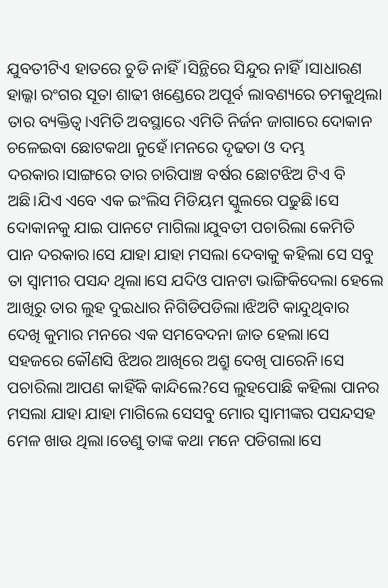ଯୁବତୀଟିଏ ହାତରେ ଚୁଡି ନାହିଁ।ସିନ୍ଥିରେ ସିନ୍ଦୁର ନାହିଁ।ସାଧାରଣ ହାଲ୍କା ରଂଗର ସୂତା ଶାଢୀ ଖଣ୍ଡେରେ ଅପୂର୍ବ ଲାବଣ୍ୟରେ ଚମକୁଥିଲା ତାର ବ୍ୟକ୍ତିତ୍ବ।ଏମିତି ଅବସ୍ଥାରେ ଏମିତି ନିର୍ଜନ ଜାଗାରେ ଦୋକାନ ଚଳେଇବା ଛୋଟକଥା ନୁହେଁ।ମନରେ ଦୃଢତା ଓ ଦମ୍ଭ ଦରକାର।ସାଙ୍ଗରେ ତାର ଚାରିପାଞ୍ଚ ବର୍ଷର ଛୋଟଝିଅ ଟିଏ ବି ଅଛି।ଯିଏ ଏବେ ଏକ ଇଂଲିସ ମିଡିୟମ ସ୍କୁଲରେ ପଢୁଛି।ସେ ଦୋକାନକୁ ଯାଇ ପାନଟେ ମାଗିଲା।ଯୁବତୀ ପଚାରିଲା କେମିତି ପାନ ଦରକାର।ସେ ଯାହା ଯାହା ମସଲା ଦେବାକୁ କହିଲା ସେ ସବୁ ତା ସ୍ବାମୀର ପସନ୍ଦ ଥିଲା।ସେ ଯଦିଓ ପାନଟା ଭାଙ୍ଗିକିଦେଲା ହେଲେ ଆଖିରୁ ତାର ଲୁହ ଦୁଇଧାର ନିଗିଡିପଡିଲା।ଝିଅଟି କାନ୍ଦୁଥିବାର ଦେଖି କୁମାର ମନରେ ଏକ ସମବେଦନା ଜାତ ହେଲା।ସେ ସହଜରେ କୌଣସି ଝିଅର ଆଖିରେ ଅଶ୍ରୁ ଦେଖି ପାରେନି।ସେ ପଚାରିଲା ଆପଣ କାହିଁକି କାନ୍ଦିଲେ?ସେ ଲୁହପୋଛି କହିଲା ପାନର ମସଲା ଯାହା ଯାହା ମାଗିଲେ ସେସବୁ ମୋର ସ୍ବାମୀଙ୍କର ପସନ୍ଦସହ ମେଳ ଖାଉ ଥିଲା।ତେଣୁ ତାଙ୍କ କଥା ମନେ ପଡିଗଲା।ସେ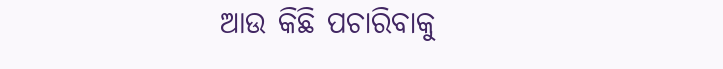ଆଉ କିଛି ପଚାରିବାକୁ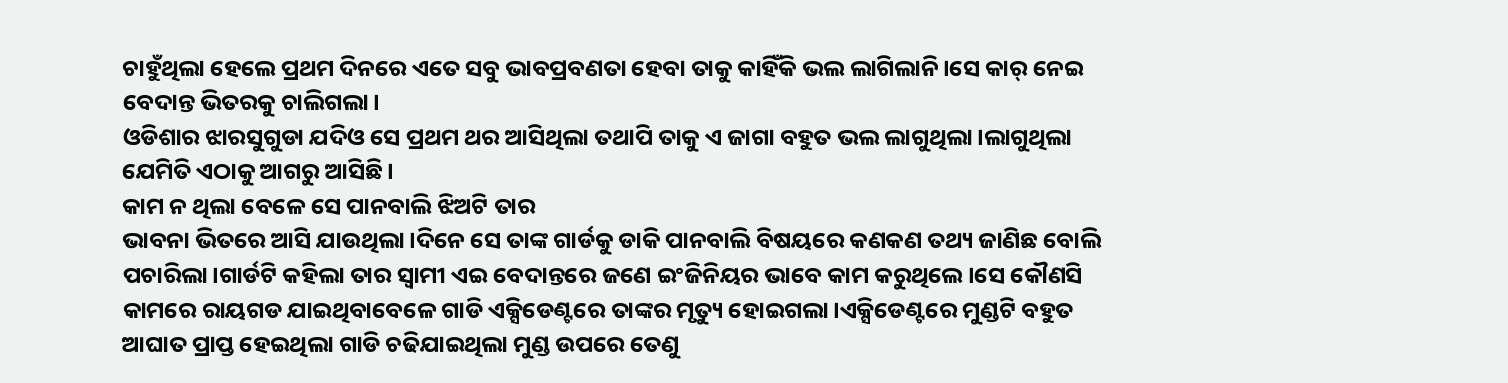ଚାହୁଁଥିଲା ହେଲେ ପ୍ରଥମ ଦିନରେ ଏତେ ସବୁ ଭାବପ୍ରବଣତା ହେବା ତାକୁ କାହିଁକି ଭଲ ଲାଗିଲାନି।ସେ କାର୍ ନେଇ ବେଦାନ୍ତ ଭିତରକୁ ଚାଲିଗଲା।
ଓଡିଶାର ଝାରସୁଗୁଡା ଯଦିଓ ସେ ପ୍ରଥମ ଥର ଆସିଥିଲା ତଥାପି ତାକୁ ଏ ଜାଗା ବହୁତ ଭଲ ଲାଗୁଥିଲା।ଲାଗୁଥିଲା ଯେମିତି ଏଠାକୁ ଆଗରୁ ଆସିଛି।
କାମ ନ ଥିଲା ବେଳେ ସେ ପାନବାଲି ଝିଅଟି ତାର
ଭାବନା ଭିତରେ ଆସି ଯାଉଥିଲା।ଦିନେ ସେ ତାଙ୍କ ଗାର୍ଡକୁ ଡାକି ପାନବାଲି ବିଷୟରେ କଣକଣ ତଥ୍ୟ ଜାଣିଛ ବୋଲି ପଚାରିଲା।ଗାର୍ଡଟି କହିଲା ତାର ସ୍ବାମୀ ଏଇ ବେଦାନ୍ତରେ ଜଣେ ଇଂଜିନିୟର ଭାବେ କାମ କରୁଥିଲେ।ସେ କୌଣସି କାମରେ ରାୟଗଡ ଯାଇଥିବାବେଳେ ଗାଡି ଏକ୍ସିଡେଣ୍ଟରେ ତାଙ୍କର ମୃତ୍ୟୁ ହୋଇଗଲା।ଏକ୍ସିଡେଣ୍ଟରେ ମୁଣ୍ଡଟି ବହୁତ ଆଘାତ ପ୍ରାପ୍ତ ହେଇଥିଲା ଗାଡି ଚଢିଯାଇଥିଲା ମୁଣ୍ଡ ଉପରେ ତେଣୁ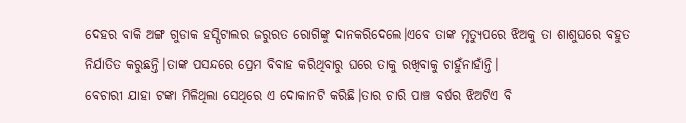ଦେହର ବାକି ଅଙ୍ଗ ଗୁଡାକ ହସ୍ପିଟାଲର ଜରୁରତ ରୋଗିଙ୍କୁ ଦାନକରିଦେଲେ।ଏବେ ତାଙ୍କ ମୃତ୍ୟୁପରେ ଝିଅକୁ ତା ଶାଶୁଘରେ ବହୁତ ନିର୍ଯାତିତ କରୁଛନ୍ତି।ତାଙ୍କ ପସନ୍ଦରେ ପ୍ରେମ ବିବାହ କରିଥିବାରୁ ଘରେ ତାକୁ ରଖିବାକୁ ଚାହୁଁନାହାଁନ୍ତି।
ବେଚାରୀ ଯାହା ଟଙ୍କା ମିଳିଥିଲା ସେଥିରେ ଏ ଦୋକାନଟି କରିଛି।ତାର ଚାରି ପାଞ୍ଚ ବର୍ଷର ଝିଅଟିଏ ବି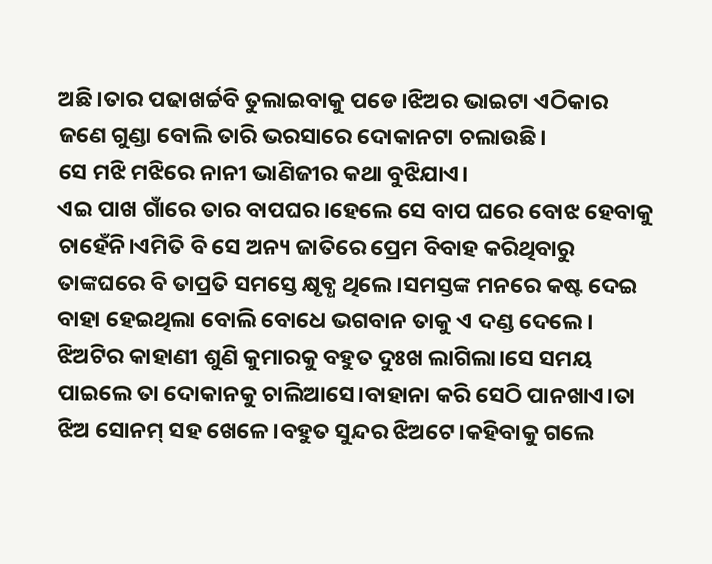ଅଛି।ତାର ପଢାଖର୍ଚ୍ଚବି ତୁଲାଇବାକୁ ପଡେ।ଝିଅର ଭାଇଟା ଏଠିକାର ଜଣେ ଗୁଣ୍ଡା ବୋଲି ତାରି ଭରସାରେ ଦୋକାନଟା ଚଲାଉଛି।
ସେ ମଝି ମଝିରେ ନାନୀ ଭାଣିଜୀର କଥା ବୁଝିଯାଏ।
ଏଇ ପାଖ ଗାଁରେ ତାର ବାପଘର।ହେଲେ ସେ ବାପ ଘରେ ବୋଝ ହେବାକୁ ଚାହେଁନି।ଏମିତି ବି ସେ ଅନ୍ୟ ଜାତିରେ ପ୍ରେମ ବିବାହ କରିଥିବାରୁ ତାଙ୍କଘରେ ବି ତାପ୍ରତି ସମସ୍ତେ କ୍ଷୃବ୍ଧ ଥିଲେ।ସମସ୍ତଙ୍କ ମନରେ କଷ୍ଟ ଦେଇ ବାହା ହେଇଥିଲା ବୋଲି ବୋଧେ ଭଗବାନ ତାକୁ ଏ ଦଣ୍ଡ ଦେଲେ। ଝିଅଟିର କାହାଣୀ ଶୁଣି କୁମାରକୁ ବହୁତ ଦୁଃଖ ଲାଗିଲା।ସେ ସମୟ ପାଇଲେ ତା ଦୋକାନକୁ ଚାଲିଆସେ।ବାହାନା କରି ସେଠି ପାନଖାଏ।ତା ଝିଅ ସୋନମ୍ ସହ ଖେଳେ।ବହୁତ ସୁନ୍ଦର ଝିଅଟେ।କହିବାକୁ ଗଲେ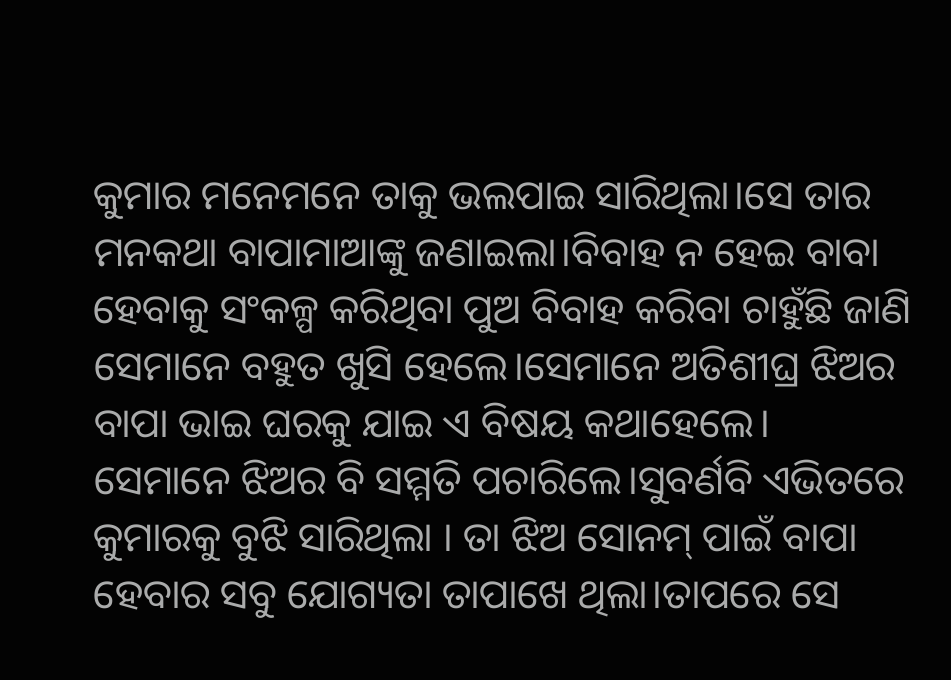କୁମାର ମନେମନେ ତାକୁ ଭଲପାଇ ସାରିଥିଲା।ସେ ତାର ମନକଥା ବାପାମାଆଙ୍କୁ ଜଣାଇଲା।ବିବାହ ନ ହେଇ ବାବା ହେବାକୁ ସଂକଳ୍ପ କରିଥିବା ପୁଅ ବିବାହ କରିବା ଚାହୁଁଛି ଜାଣି ସେମାନେ ବହୁତ ଖୁସି ହେଲେ।ସେମାନେ ଅତିଶୀଘ୍ର ଝିଅର ବାପା ଭାଇ ଘରକୁ ଯାଇ ଏ ବିଷୟ କଥାହେଲେ।
ସେମାନେ ଝିଅର ବି ସମ୍ମତି ପଚାରିଲେ।ସୁବର୍ଣବି ଏଭିତରେ କୁମାରକୁ ବୁଝି ସାରିଥିଲା । ତା ଝିଅ ସୋନମ୍ ପାଇଁ ବାପା ହେବାର ସବୁ ଯୋଗ୍ୟତା ତାପାଖେ ଥିଲା।ତାପରେ ସେ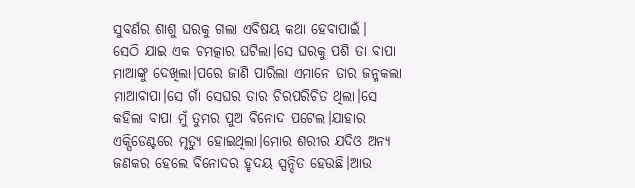ସୁବର୍ଣର ଶାଶୁ ଘରକୁ ଗଲା ଏବିଷୟ କଥା ହେବାପାଇଁ।
ସେଠି ଯାଇ ଏକ ଚମତ୍କାର ଘଟିଲା।ସେ ଘରକୁ ପଶି ତା ବାପା ମାଆଙ୍କୁ ଦେଖିଲା।ପରେ ଜାଣି ପାରିଲା ଏମାନେ ତାର ଜନ୍ମକଲା ମାଆବାପା।ସେ ଗାଁ ସେଘର ତାର ଚିରପରିଚିତ ଥିଲା।ସେ କହିଲା ବାପା ମୁଁ ତୁମର ପୁଅ ବିନୋଦ ପଟେଲ।ଯାହାର ଏକ୍ସିଡେଣ୍ଟରେ ମୃତ୍ୟୁ ହୋଇଥିଲା।ମୋର ଶରୀର ଯଦିଓ ଅନ୍ୟ ଜଣକର ହେଲେ ବିନୋଦର ହୃଦୟ ସ୍ପନ୍ଦିତ ହେଉଛି।ଆଉ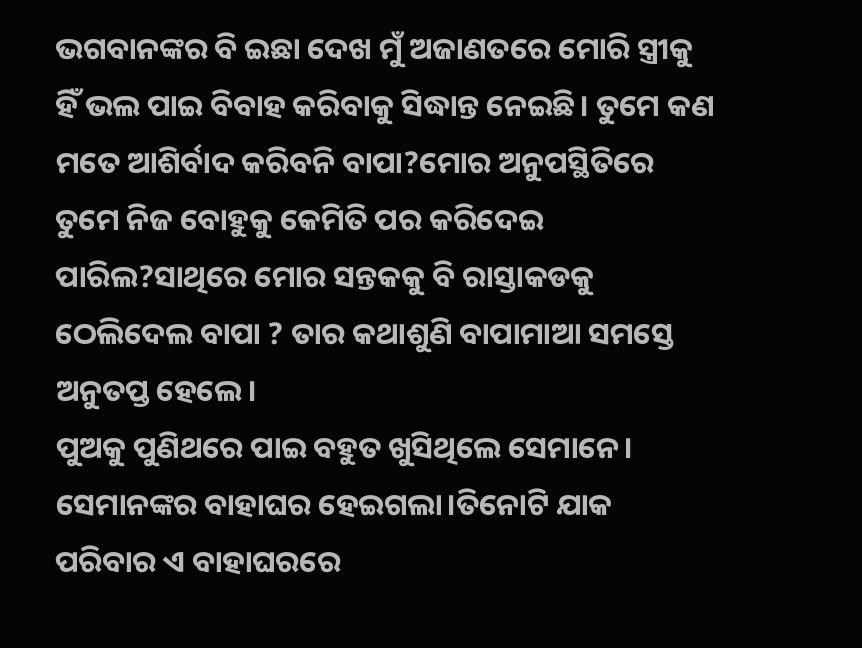ଭଗବାନଙ୍କର ବି ଇଛା ଦେଖ ମୁଁ ଅଜାଣତରେ ମୋରି ସ୍ତ୍ରୀକୁ ହିଁ ଭଲ ପାଇ ବିବାହ କରିବାକୁ ସିଦ୍ଧାନ୍ତ ନେଇଛି। ତୁମେ କଣ ମତେ ଆଶିର୍ବାଦ କରିବନି ବାପା?ମୋର ଅନୁପସ୍ଥିତିରେ ତୁମେ ନିଜ ବୋହୁକୁ କେମିତି ପର କରିଦେଇ ପାରିଲ?ସାଥିରେ ମୋର ସନ୍ତକକୁ ବି ରାସ୍ତାକଡକୁ ଠେଲିଦେଲ ବାପା ? ତାର କଥାଶୁଣି ବାପାମାଆ ସମସ୍ତେ ଅନୁତପ୍ତ ହେଲେ।
ପୁଅକୁ ପୁଣିଥରେ ପାଇ ବହୁତ ଖୁସିଥିଲେ ସେମାନେ।
ସେମାନଙ୍କର ବାହାଘର ହେଇଗଲା।ତିନୋଟି ଯାକ ପରିବାର ଏ ବାହାଘରରେ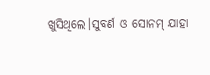ଖୁସିଥିଲେ।ସୁବର୍ଣ ଓ ସୋନମ୍ ଯାହା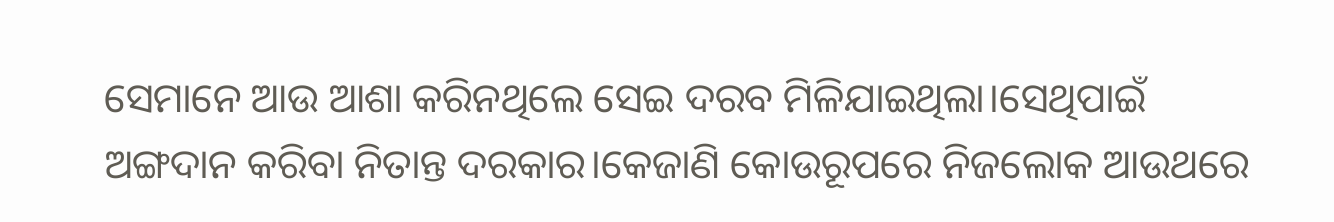ସେମାନେ ଆଉ ଆଶା କରିନଥିଲେ ସେଇ ଦରବ ମିଳିଯାଇଥିଲା।ସେଥିପାଇଁ ଅଙ୍ଗଦାନ କରିବା ନିତାନ୍ତ ଦରକାର।କେଜାଣି କୋଉରୂପରେ ନିଜଲୋକ ଆଉଥରେ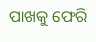ପାଖକୁ ଫେରି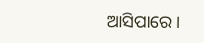ଆସିପାରେ।